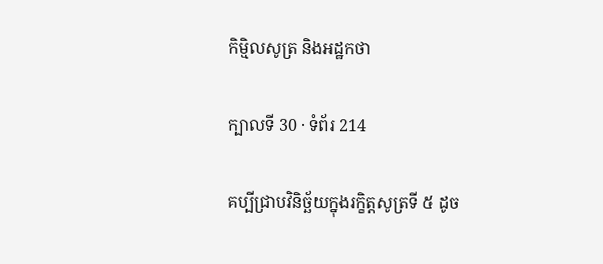កិម្មិលសូត្រ និងអដ្ឋកថា

ក្បាលទី 30 · ទំព័រ 214

គប្បីជ្រាបវិនិច្ឆ័យក្នុងរក្ខិត្តសូត្រទី ៥ ដូច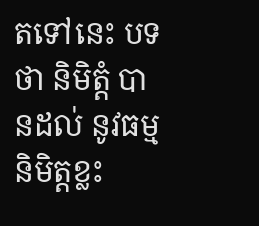តទៅនេះ បទថា និមិត្តំ បានដល់ នូវធម្មនិមិត្តខ្លះ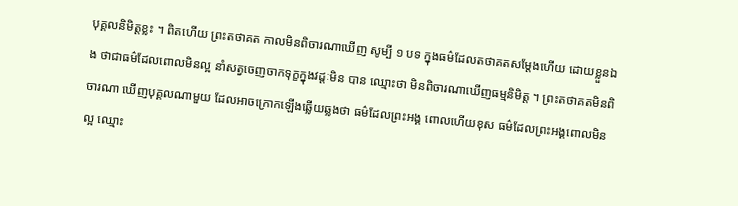បុគ្គលនិមិត្តខ្លះ ។ ពិតហើយ ព្រះតថាគត កាលមិនពិចារណាឃើញ សូម្បី ១ បទ ក្នុងធម៌ដែលតថាគតសម្តែងហើយ ដោយខ្លួនឯង ថាជាធម៌ដែលពោលមិនល្អ នាំសត្វចេញចាកទុក្ខក្នុងវដ្តៈមិន បាន ឈ្មោះថា មិនពិចារណាឃើញធម្មនិមិត្ត ។ ព្រះតថាគតមិនពិចារណា ឃើញបុគ្គលណាមួយ ដែលអាចក្រោកឡើងឆ្លើយឆ្លងថា ធម៌ដែលព្រះអង្គ ពោលហើយខុស ធម៌ដែលព្រះអង្គពោលមិនល្អ ឈ្មោះ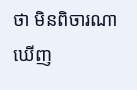ថា មិនពិចារណា ឃើញ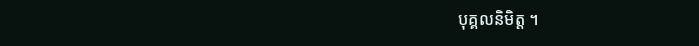បុគ្គលនិមិត្ត ។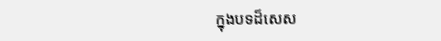ក្នុងបទដ៏សេស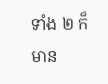ទាំង ២ ក៏មាន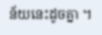ន័យនេះដូចគ្នា ។